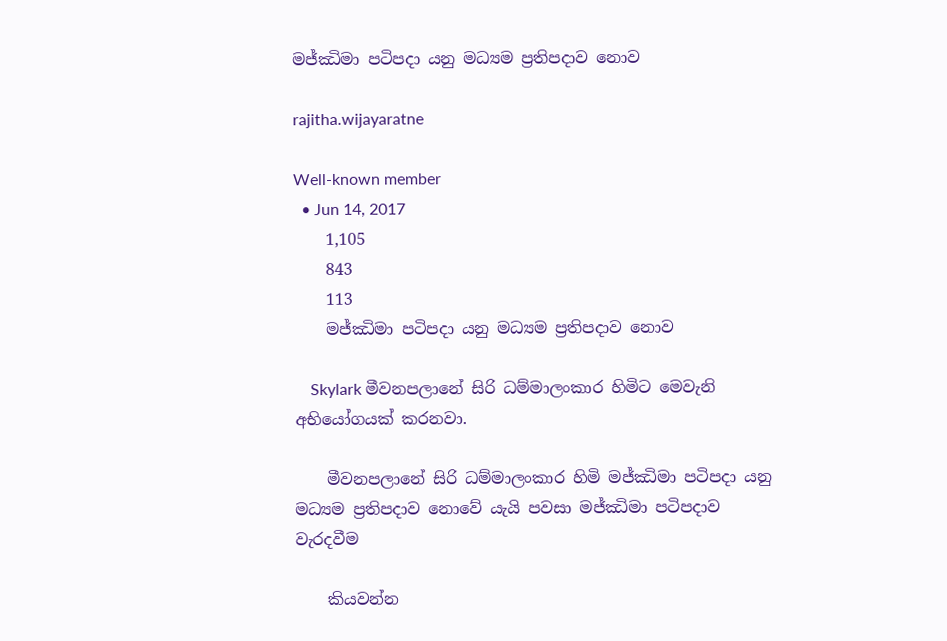මජ්ඣිමා පටිපදා යනු මධ්‍යම ප්‍රතිපදාව නොව

rajitha.wijayaratne

Well-known member
  • Jun 14, 2017
    1,105
    843
    113
    මජ්ඣිමා පටිපදා යනු මධ්‍යම ප්‍රතිපදාව නොව

    Skylark මීවනපලානේ සිරි ධම්මාලංකාර හිමිට මෙවැනි අභියෝගයක් කරනවා.

    මීවනපලානේ සිරි ධම්මාලංකාර හිමි මජ්ඣිමා පටිපදා යනු මධ්‍යම ප්‍රතිපදාව නොවේ යැයි පවසා මජ්ඣිමා පටිපදාව වැරදවීම

    කියවන්න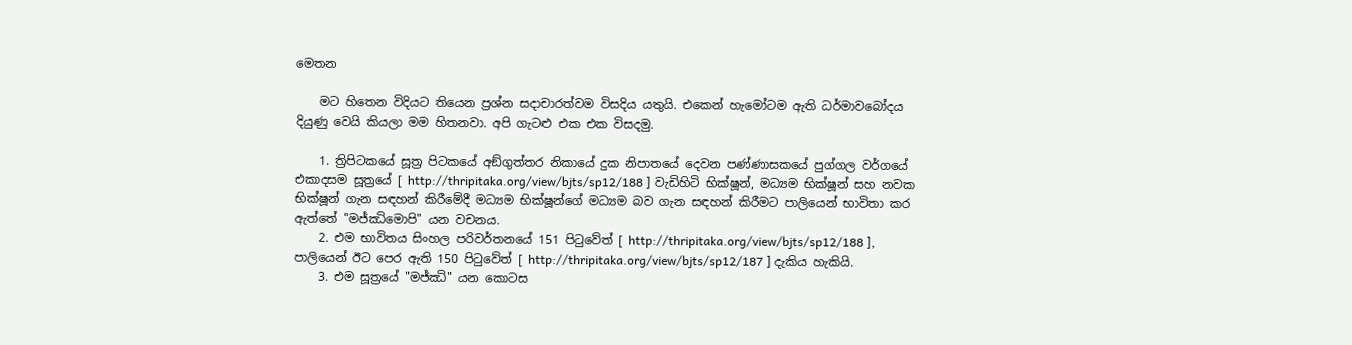මෙතන

    මට හිතෙන විදියට තියෙන ප්‍රශ්න සදාචාරත්වම විසදිය යතුයි. එකෙන් හැමෝටම ඇති ධර්මාවබෝදය දියුණු වෙයි කියලා මම හිතනවා. අපි ගැටළු එක එක විසදමු.

    1. ත්‍රිපිටකයේ සූත්‍ර පිටකයේ අඞ්‌ගුත්‌තර නිකායේ දුක නිපාතයේ දෙවන පණ්ණාසකයේ පුග්‌ගල වර්ගයේ එකාදසම සූත්‍රයේ [ http://thripitaka.org/view/bjts/sp12/188 ] වැඩිහිටි භික්ෂූන්, මධ්‍යම භික්ෂූන් සහ නවක භික්ෂූන් ගැන සඳහන් කිරීමේදී මධ්‍යම භික්ෂූන්ගේ මධ්‍යම බව ගැන සඳහන් කිරීමට පාලියෙන් භාවිතා කර ඇත්තේ "මජ්‌ඣිමොපි" යන වචනය.
    2. එම භාවිතය සිංහල පරිවර්තනයේ 151 පිටුවේත් [ http://thripitaka.org/view/bjts/sp12/188 ], පාලියෙන් ඊට පෙර ඇති 150 පිටුවේත් [ http://thripitaka.org/view/bjts/sp12/187 ] දැකිය හැකියි.
    3. එම සූත්‍රයේ "මජ්‌ඣි" යන කොටස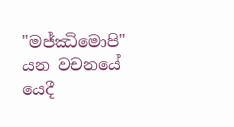"මජ්‌ඣිමොපි" යන වචනයේ යෙදී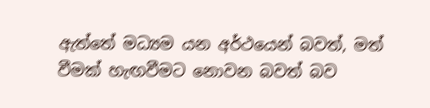ඇත්තේ මධ්‍යම යන අර්ථයෙන් බවත්, මත් වීමක් හැඟවීමට නොවන බවත් බව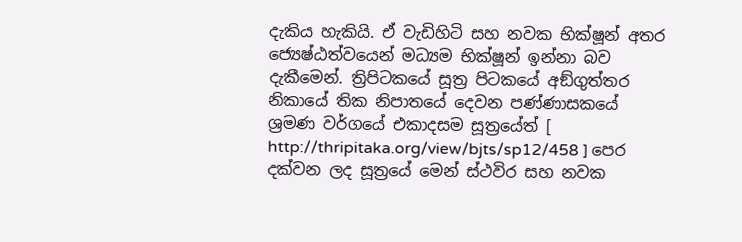දැකිය හැකියි. ඒ වැඩිහිටි සහ නවක භික්ෂූන් අතර ජ්‍යෙෂ්ඨත්වයෙන් මධ්‍යම භික්ෂූන් ඉන්නා බව දැකීමෙන්. ත්‍රිපිටකයේ සූත්‍ර පිටකයේ අඞ්‌ගුත්‌තර නිකායේ තික නිපාතයේ දෙවන පණ්ණාසකයේ ශ්‍රමණ වර්ගයේ එකාදසම සූත්‍රයේත් [ http://thripitaka.org/view/bjts/sp12/458 ] පෙර දක්වන ලද සූත්‍රයේ මෙන් ස්ථවිර සහ නවක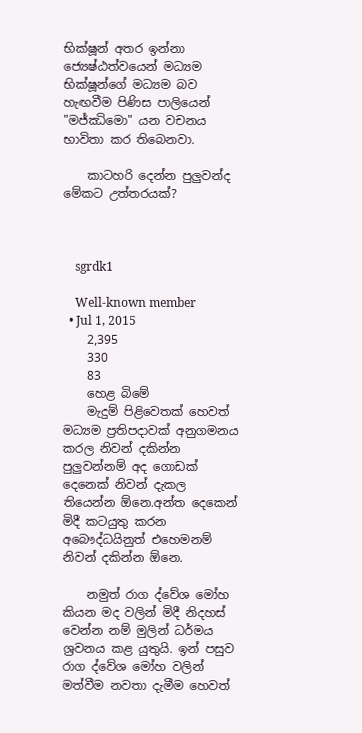භික්ෂූන් අතර ඉන්නා ජ්‍යෙෂ්ඨත්වයෙන් මධ්‍යම භික්ෂූන්ගේ මධ්‍යම බව හැඟවීම පිණිස පාලියෙන් "මජ්‌ඣිමො" යන වචනය භාවිතා කර තිබෙනවා.

    කාටහරි දෙන්න පුලුවන්ද මේකට උත්තරයක්?



    sgrdk1

    Well-known member
  • Jul 1, 2015
    2,395
    330
    83
    හෙළ බිමේ
    මැදුම් පිළිවෙතක් හෙවත් මධ්‍යම ප්‍රතිපදාවක් අනුගමනය කරල නිවන් දකින්න පුලුවන්නම් අද ගොඩක් දෙනෙක් නිවන් දැකල තියෙන්න ඕනෙ.අන්ත දෙකෙන් මිදී කටයුතු කරන අබෞද්ධයිනුත් එහෙමනම් නිවන් දකින්න ඕනෙ.

    නමුත් රාග ද්වේශ මෝහ කියන මද වලින් මිදී නිදහස් වෙන්න නම් මුලින් ධර්මය ශ්‍රවනය කළ යුතුයි. ඉන් පසුව රාග ද්වේශ මෝහ වලින් මත්වීම නවතා දැමීම හෙවත්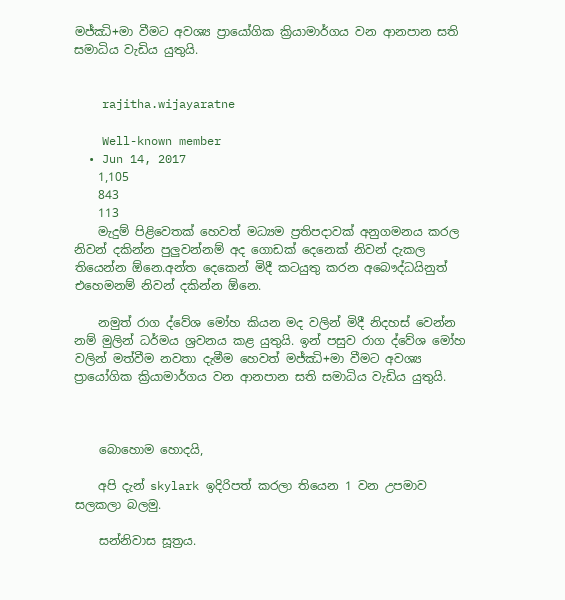මජ්ඣි+මා වීමට අවශ්‍ය ප්‍රායෝගික ක්‍රියාමාර්ගය වන ආනපාන සති සමාධිය වැඩිය යුතුයි.


    rajitha.wijayaratne

    Well-known member
  • Jun 14, 2017
    1,105
    843
    113
    මැදුම් පිළිවෙතක් හෙවත් මධ්‍යම ප්‍රතිපදාවක් අනුගමනය කරල නිවන් දකින්න පුලුවන්නම් අද ගොඩක් දෙනෙක් නිවන් දැකල තියෙන්න ඕනෙ.අන්ත දෙකෙන් මිදී කටයුතු කරන අබෞද්ධයිනුත් එහෙමනම් නිවන් දකින්න ඕනෙ.

    නමුත් රාග ද්වේශ මෝහ කියන මද වලින් මිදී නිදහස් වෙන්න නම් මුලින් ධර්මය ශ්‍රවනය කළ යුතුයි. ඉන් පසුව රාග ද්වේශ මෝහ වලින් මත්වීම නවතා දැමීම හෙවත් මජ්ඣි+මා වීමට අවශ්‍ය ප්‍රායෝගික ක්‍රියාමාර්ගය වන ආනපාන සති සමාධිය වැඩිය යුතුයි.



    බොහොම හොදයි,

    අපි දැන් skylark ඉදිරිපත් කරලා තියෙන 1 වන උපමාව සලකලා බලමු.

    සන්නිවාස සූත්‍රය.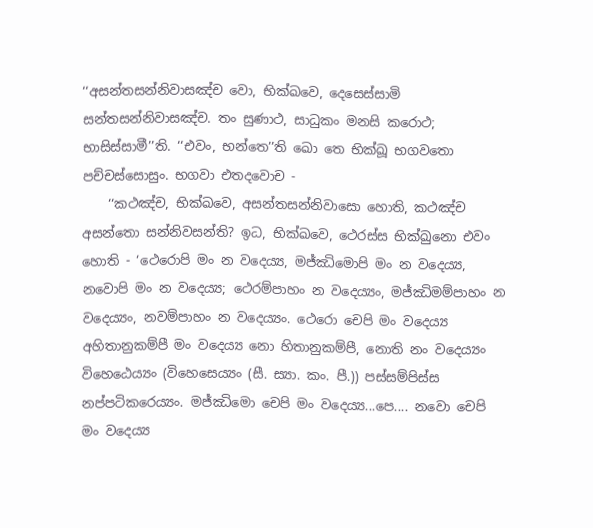‘‘අසන්තසන්නිවාසඤ්ච වො, භික්ඛවෙ, දෙසෙස්සාමි සන්තසන්නිවාසඤ්ච. තං සුණාථ, සාධුකං මනසි කරොථ; භාසිස්සාමී’’ති. ‘‘එවං, භන්තෙ’’ති ඛො තෙ භික්ඛූ භගවතො පච්චස්සොසුං. භගවා එතදවොච -
    ‘‘කථඤ්ච, භික්ඛවෙ, අසන්තසන්නිවාසො හොති, කථඤ්ච අසන්තො සන්නිවසන්ති? ඉධ, භික්ඛවෙ, ථෙරස්ස භික්ඛුනො එවං හොති - ‘ථෙරොපි මං න වදෙය්‍ය, මජ්ඣිමොපි මං න වදෙය්‍ය, නවොපි මං න වදෙය්‍ය; ථෙරම්පාහං න වදෙය්‍යං, මජ්ඣිමම්පාහං න වදෙය්‍යං, නවම්පාහං න වදෙය්‍යං. ථෙරො චෙපි මං වදෙය්‍ය අහිතානුකම්පී මං වදෙය්‍ය නො හිතානුකම්පී, නොති නං වදෙය්‍යං විහෙඨෙය්‍යං (විහෙසෙය්‍යං (සී. ස්‍යා. කං. පී.)) පස්සම්පිස්ස නප්පටිකරෙය්‍යං. මජ්ඣිමො චෙපි මං වදෙය්‍ය...පෙ.... නවො චෙපි මං වදෙය්‍ය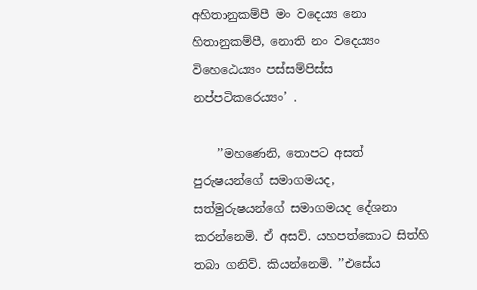අහිතානුකම්පී මං වදෙය්‍ය නො හිතානුකම්පී, නොති නං වදෙය්‍යං විහෙඨෙය්‍යං පස්සම්පිස්ස නප්පටිකරෙය්‍යං’ .

    ’’මහණෙනි, තොපට අසත් පුරුෂයන්ගේ සමාගමයද, සත්මුරුෂයන්ගේ සමාගමයද දේශනා කරන්නෙමි. ඒ අසව්. යහපත්කොට සිත්හි තබා ගනිව්. කියන්නෙමි. ’’එසේය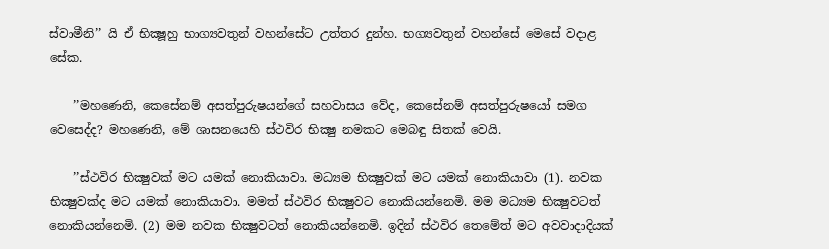ස්වාමීනි’’ යි ඒ භික්‍ෂූහු භාග්‍යවතුන් වහන්සේට උත්තර දුන්හ. භග්‍යවතුන් වහන්සේ මෙසේ වදාළ සේක.

    ’’මහණෙනි, කෙසේනම් අසත්පුරුෂයන්ගේ සහවාසය වේද, කෙසේනම් අසත්පුරුෂයෝ සමග වෙසෙද්ද? මහණෙනි, මේ ශාසනයෙහි ස්ථවිර භික්‍ෂු නමකට මෙබඳු සිතක් වෙයි.

    ’’ස්ථවිර භික්‍ෂුවක් මට යමක් නොකියාවා. මධ්‍යම භික්‍ෂුවක් මට යමක් නොකියාවා (1). නවක භික්‍ෂුවක්ද මට යමක් නොකියාවා. මමත් ස්ථවිර භික්‍ෂුවට නොකියන්නෙමි. මම මධ්‍යම භික්‍ෂුවටත් නොකියන්නෙමි. (2) මම නවක භික්‍ෂුවටත් නොකියන්නෙමි. ඉදින් ස්ථවිර තෙමේත් මට අවවාදාදියක්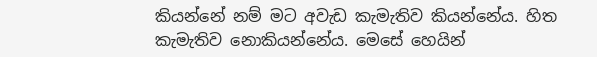කියන්නේ නම් මට අවැඩ කැමැතිව කියන්නේය. හිත කැමැතිව නොකියන්නේය. මෙසේ හෙයින්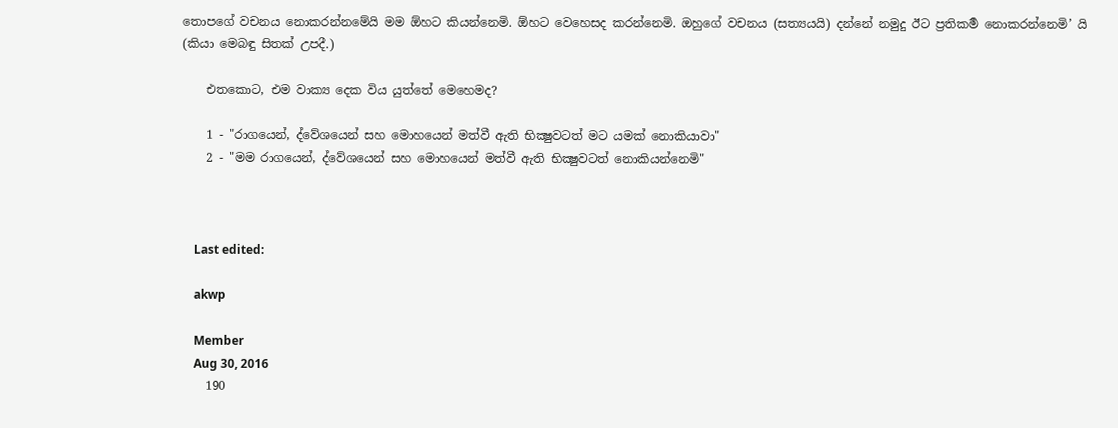තොපගේ වචනය නොකරන්නමේයි මම ඕහට කියන්නෙමි. ඕහට වෙහෙසද කරන්නෙමි. ඔහුගේ වචනය (සත්‍යයයි) දන්නේ නමුදු ඊට ප්‍රතිකර්‍ම නොකරන්නෙමි’ යි (කියා මෙබඳු සිතක් උපදී.)

    එතකොට, එම වාක්‍ය දෙක විය යුත්තේ මෙහෙමද?

    1 - "රාගයෙන්, ද්වේශයෙන් සහ මොහයෙන් මත්වී ඇති භික්‍ෂුවටත් මට යමක් නොකියාවා"
    2 - "මම රාගයෙන්, ද්වේශයෙන් සහ මොහයෙන් මත්වී ඇති භික්‍ෂුවටත් නොකියන්නෙමි"



    Last edited:

    akwp

    Member
    Aug 30, 2016
    190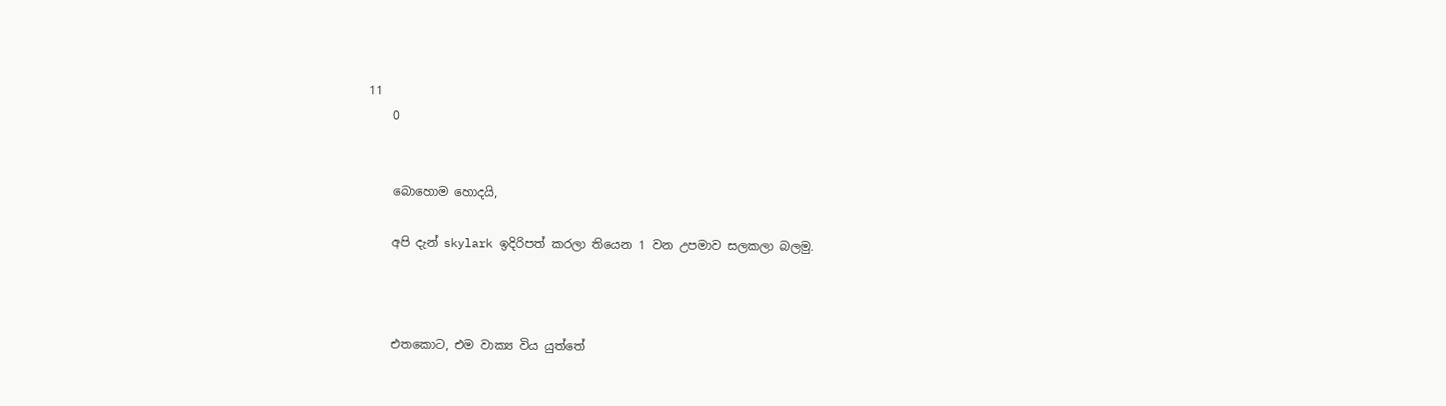11
    0


    බොහොම හොදයි,

    අපි දැන් skylark ඉදිරිපත් කරලා තියෙන 1 වන උපමාව සලකලා බලමු.



    එතකොට, එම වාක්‍ය විය යුත්තේ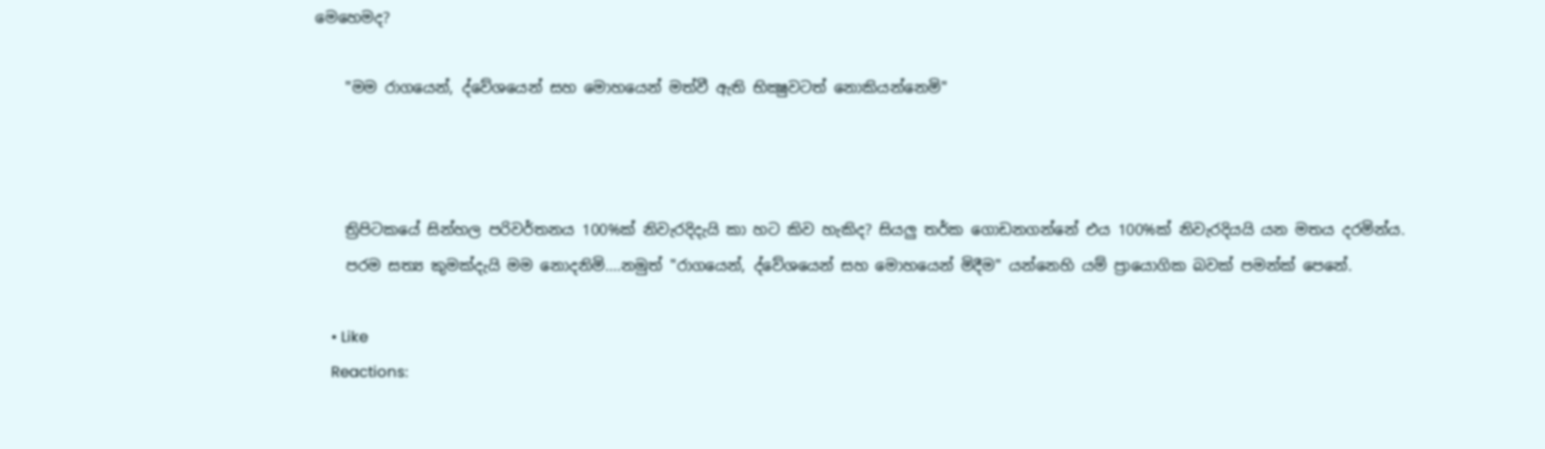මෙහෙමද?

    "මම රාගයෙන්, ද්වේශයෙන් සහ මොහයෙන් මත්වී ඇති භික්‍ෂුවටත් නොකියන්නෙමි"



    ත්‍රිපිටකයේ සින්හල පරිවර්තනය 100%ක් නිවැරදිදැයි කා හට කිව හැකිද? සියලු තර්ක ගොඩනගන්නේ එය 100%ක් නිවැරදියයි ‍යන මතය දරමින්ය.
    පරම සත්‍ය කුමක්දැයි මම නොදනිමි....නමුත් "රාගයෙන්, ද්වේශයෙන් සහ මොහයෙන් මිදීම" යන්නෙහි යම් ප්‍රායොගික බවක් පමන්ක් පෙනේ.

    • Like
    Reactions: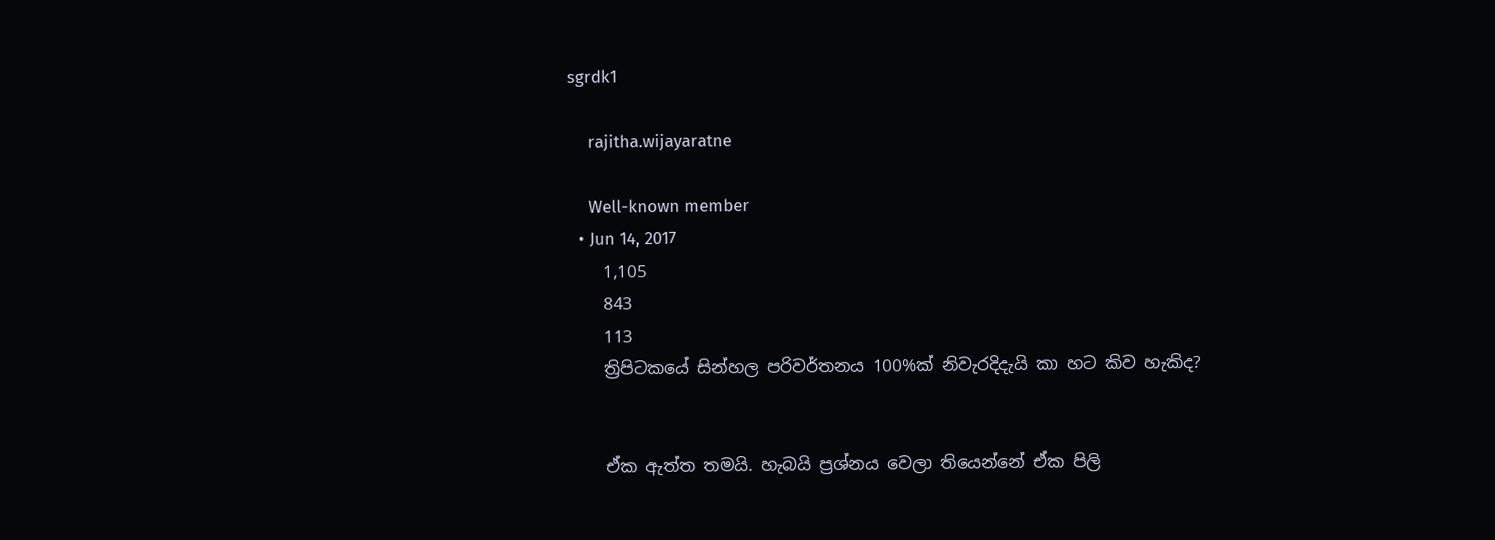sgrdk1

    rajitha.wijayaratne

    Well-known member
  • Jun 14, 2017
    1,105
    843
    113
    ත්‍රිපිටකයේ සින්හල පරිවර්තනය 100%ක් නිවැරදිදැයි කා හට කිව හැකිද?


    ඒක ඇත්ත තමයි. හැබයි ප්‍රශ්නය වෙලා තියෙන්නේ ඒක පිලි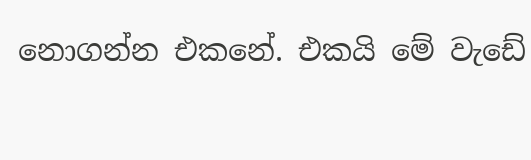නොගන්න එකනේ. එකයි මේ වැඩේ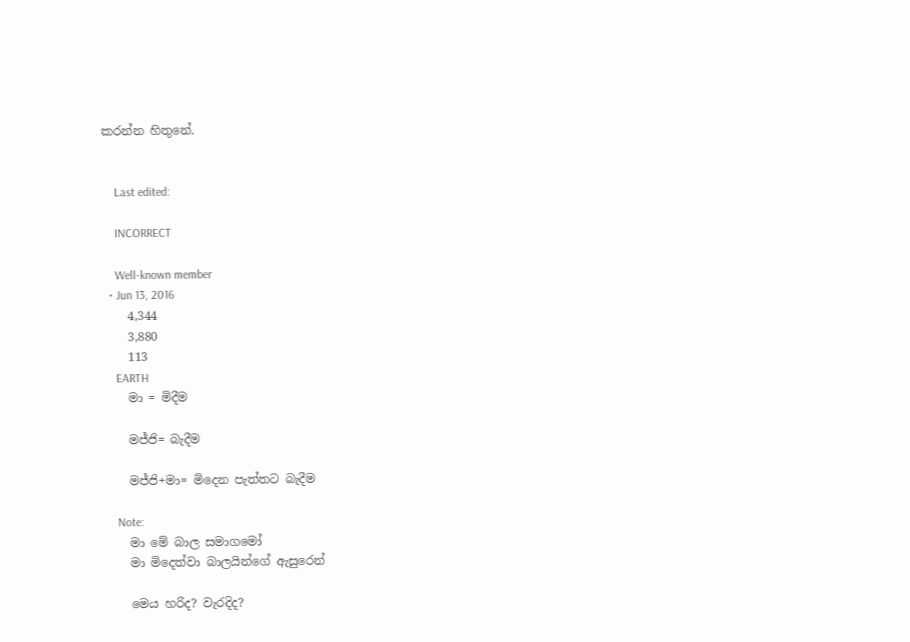කරන්න හිතුනේ.


    Last edited:

    INCORRECT

    Well-known member
  • Jun 13, 2016
    4,344
    3,880
    113
    EARTH
    මා = මිදීම

    මජ්ජි= බැදීම

    මජ්ජි+මා= මිදෙන පැත්තට බැදීම

    Note:
    මා මේ බාල සමාගමෝ
    මා මිදෙත්වා බාලයින්ගේ ඇසුරෙන්

    මෙය හරිද? වැරදිද?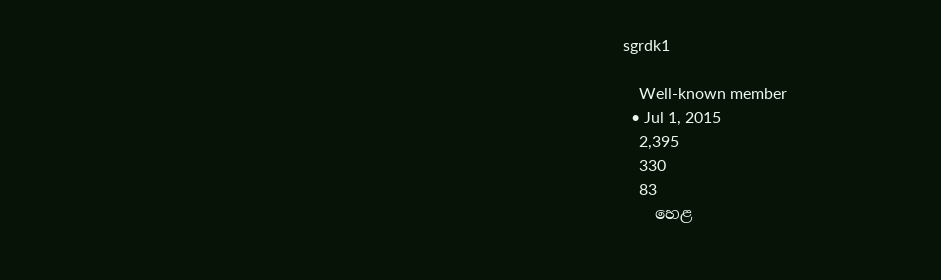sgrdk1

    Well-known member
  • Jul 1, 2015
    2,395
    330
    83
    හෙළ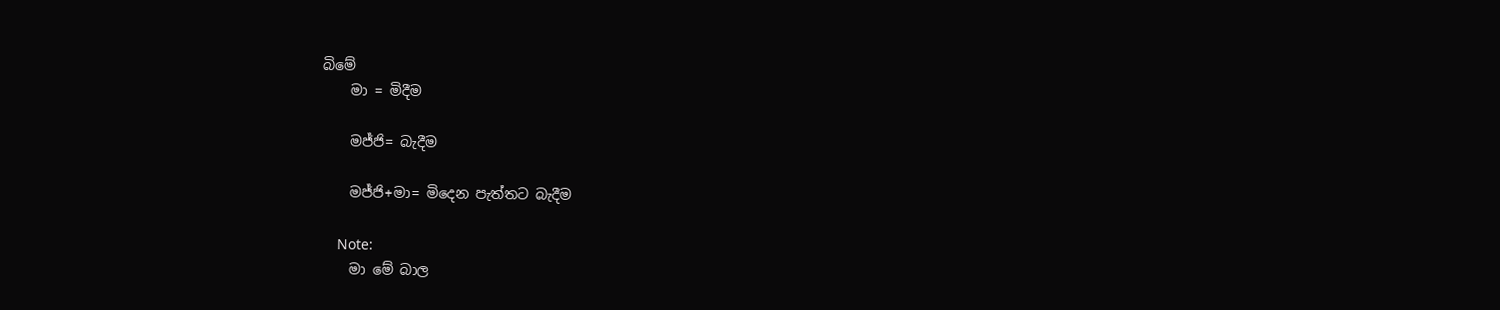බිමේ
    මා = මිදීම

    මජ්ජි= බැදීම

    මජ්ජි+මා= මිදෙන පැත්තට බැදීම

    Note:
    මා මේ බාල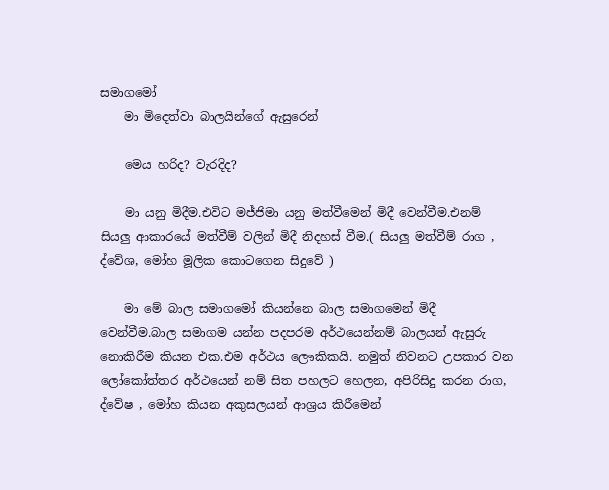සමාගමෝ
    මා මිදෙත්වා බාලයින්ගේ ඇසුරෙන්

    මෙය හරිද? වැරදිද?

    මා යනු මිදීම.එවිට මජ්ජිමා යනු මත්වීමෙන් මිදී වෙන්වීම.එනම් සියලු ආකාරයේ මත්වීම් වලින් මිදී නිදහස් වීම.( සියලු මත්වීම් රාග , ද්වේශ, මෝහ මූලික කොටගෙන සිදුවේ )

    මා මේ බාල සමාගමෝ කියන්නෙ බාල සමාගමෙන් මිදී වෙන්වීම.බාල සමාගම යන්න පදපරම අර්ථයෙන්නම් බාලයන් ඇසුරු නොකිරීම කියන එක.එම අර්ථය ලෞකිකයි. නමුත් නිවනට උපකාර වන ලෝකෝත්තර අර්ථයෙන් නම් සිත පහලට හෙලන, අපිරිසිදු කරන රාග, ද්වේෂ , මෝහ කියන අකුසලයන් ආශ්‍රය කිරීමෙන්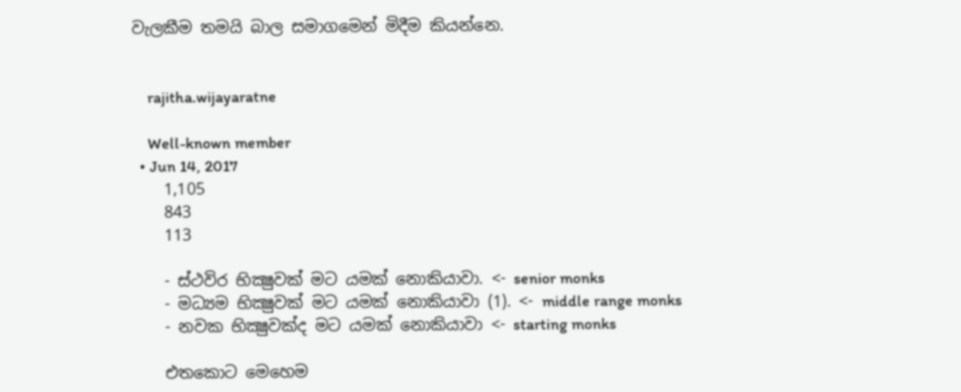වැලකීම තමයි බාල සමාගමෙන් මිදීම කියන්නෙ.


    rajitha.wijayaratne

    Well-known member
  • Jun 14, 2017
    1,105
    843
    113

    - ස්ථවිර භික්‍ෂුවක් මට යමක් නොකියාවා. <- senior monks
    - මධ්‍යම භික්‍ෂුවක් මට යමක් නොකියාවා (1). <- middle range monks
    - නවක භික්‍ෂුවක්ද මට යමක් නොකියාවා <- starting monks

    එතකොට මෙහෙම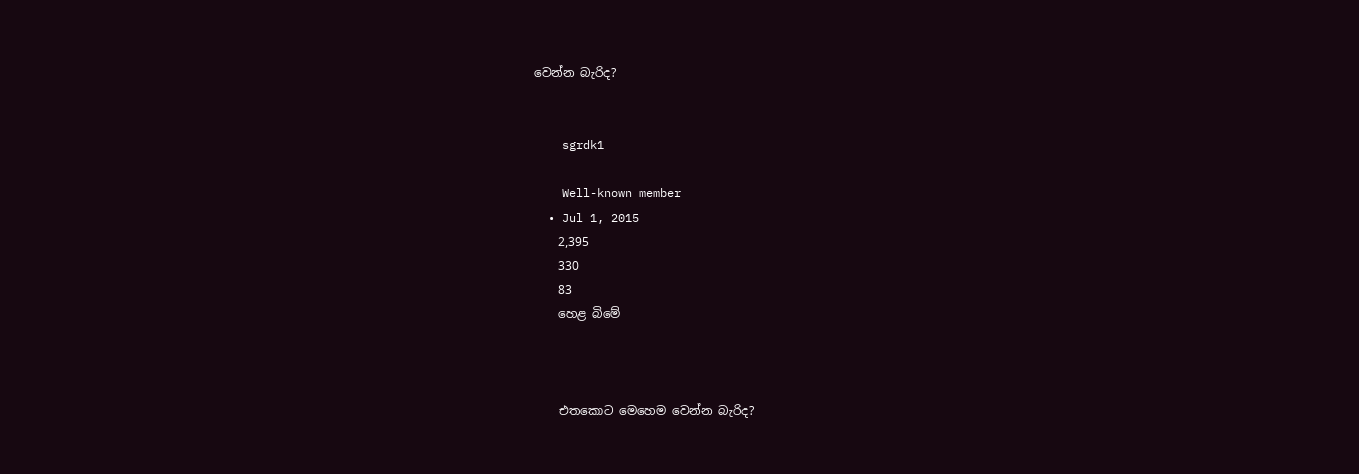වෙන්න බැරිද?


    sgrdk1

    Well-known member
  • Jul 1, 2015
    2,395
    330
    83
    හෙළ බිමේ



    එතකොට මෙහෙම වෙන්න බැරිද?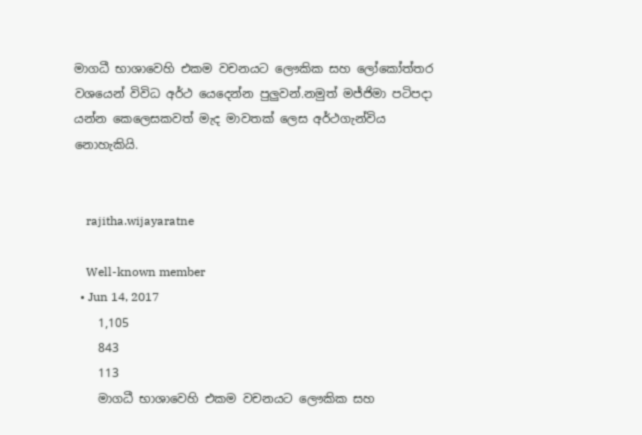මාගධී භාශාවෙහි එකම වචනයට ලෞකික සහ ලෝකෝත්තර වශයෙන් විවිධ අර්ථ යෙදෙන්න පුලුවන්.නමුත් මජ්ජිමා පටිපදා යන්න කෙලෙසකවත් මැද මාවතක් ලෙස අර්ථගැන්විය නොහැකියි.


    rajitha.wijayaratne

    Well-known member
  • Jun 14, 2017
    1,105
    843
    113
    මාගධී භාශාවෙහි එකම වචනයට ලෞකික සහ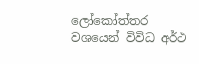ලෝකෝත්තර වශයෙන් විවිධ අර්ථ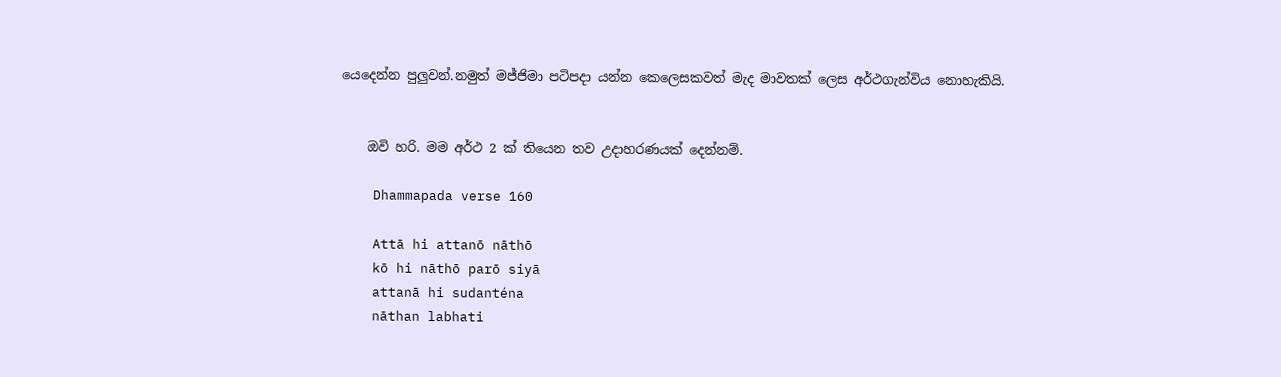යෙදෙන්න පුලුවන්.නමුත් මජ්ජිමා පටිපදා යන්න කෙලෙසකවත් මැද මාවතක් ලෙස අර්ථගැන්විය නොහැකියි.


    ඔවි හරි. මම අර්ථ 2 ක් තියෙන තව උදාහරණයක් දෙන්නම්.

    Dhammapada verse 160

    Attā hi attanō nāthō
    kō hi nāthō parō siyā
    attanā hi sudanténa
    nāthan labhati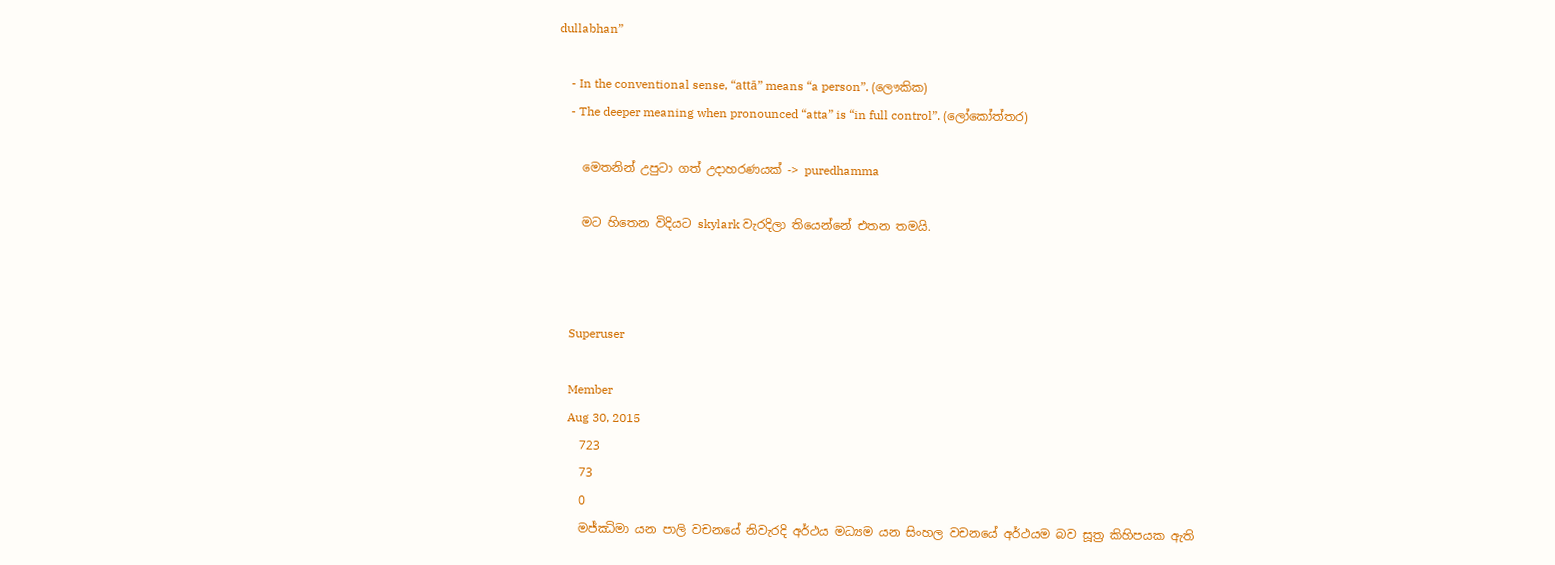dullabhan”

    - In the conventional sense, “attā” means “a person”. (ලෞකික)
    - The deeper meaning when pronounced “atta” is “in full control”. (ලෝකෝත්තර)

    මෙතනින් උපුටා ගත් උදාහරණයක් -> puredhamma

    මට හිතෙන විදියට skylark වැරදිලා තියෙන්නේ එතන තමයි.



    Superuser

    Member
    Aug 30, 2015
    723
    73
    0
    මජ්ඣිමා යන පාලි වචනයේ නිවැරදි අර්ථය මධ්‍යම යන සිංහල වචනයේ අර්ථයම බව සූත්‍ර කිහිපයක ඇති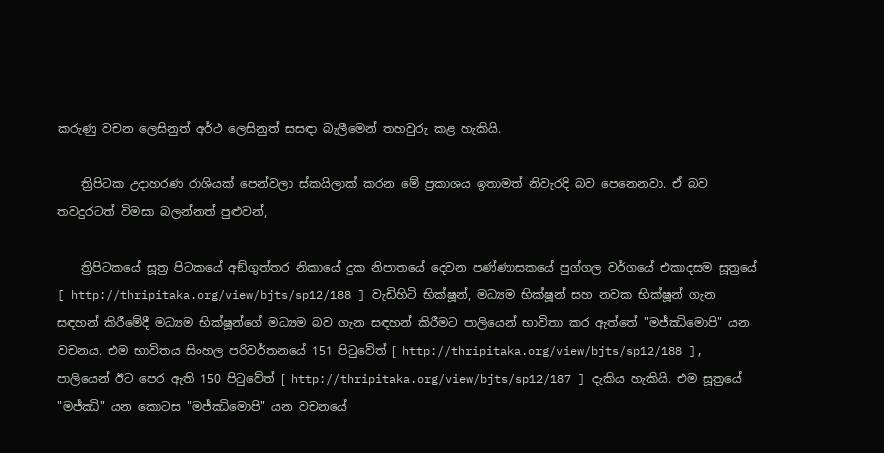කරුණු වචන ලෙසිනුත් අර්ථ ලෙසිනුත් සසඳා බැලීමෙන් තහවුරු කළ හැකියි.

    ත්‍රිපිටක උදාහරණ රාශියක් පෙන්වලා ස්කයිලාක් කරන මේ ප්‍රකාශය ඉතාමත් නිවැරදි බව පෙනෙනවා. ඒ බව තවදුරටත් විමසා බලන්නත් පුළුවන්,

    ත්‍රිපිටකයේ සූත්‍ර පිටකයේ අඞ්‌ගුත්‌තර නිකායේ දුක නිපාතයේ දෙවන පණ්ණාසකයේ පුග්‌ගල වර්ගයේ එකාදසම සූත්‍රයේ [ http://thripitaka.org/view/bjts/sp12/188 ] වැඩිහිටි භික්ෂූන්, මධ්‍යම භික්ෂූන් සහ නවක භික්ෂූන් ගැන සඳහන් කිරීමේදී මධ්‍යම භික්ෂූන්ගේ මධ්‍යම බව ගැන සඳහන් කිරීමට පාලියෙන් භාවිතා කර ඇත්තේ "මජ්‌ඣිමොපි" යන වචනය. එම භාවිතය සිංහල පරිවර්තනයේ 151 පිටුවේත් [ http://thripitaka.org/view/bjts/sp12/188 ], පාලියෙන් ඊට පෙර ඇති 150 පිටුවේත් [ http://thripitaka.org/view/bjts/sp12/187 ] දැකිය හැකියි. එම සූත්‍රයේ "මජ්‌ඣි" යන කොටස "මජ්‌ඣිමොපි" යන වචනයේ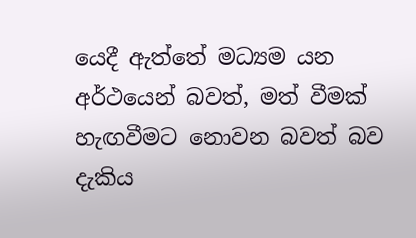යෙදී ඇත්තේ මධ්‍යම යන අර්ථයෙන් බවත්, මත් වීමක් හැඟවීමට නොවන බවත් බව දැකිය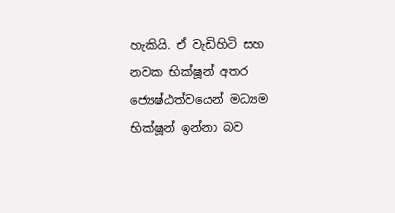හැකියි. ඒ වැඩිහිටි සහ නවක භික්ෂූන් අතර ජ්‍යෙෂ්ඨත්වයෙන් මධ්‍යම භික්ෂූන් ඉන්නා බව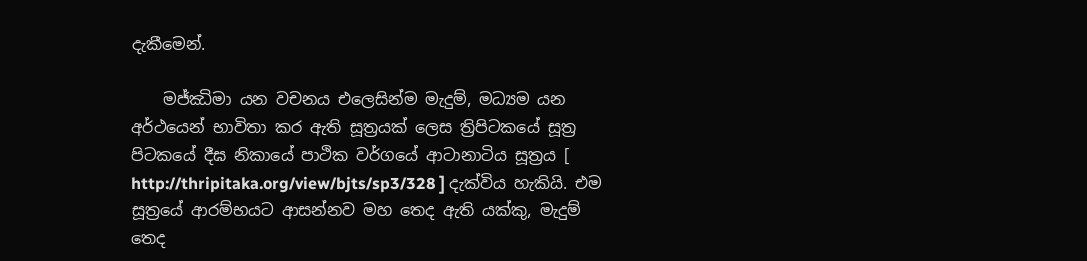දැකීමෙන්.

    මජ්ඣිමා යන වචනය එලෙසින්ම මැදුම්, මධ්‍යම යන අර්ථයෙන් භාවිතා කර ඇති සූත්‍රයක් ලෙස ත්‍රිපිටකයේ සූත්‍ර පිටකයේ දීඝ නිකායේ පාථික වර්ගයේ ආටානාටිය සූත්‍රය [ http://thripitaka.org/view/bjts/sp3/328 ] දැක්විය හැකියි. එම සූත්‍රයේ ආරම්භයට ආසන්නව මහ තෙද ඇති යක්කු, මැදුම් තෙද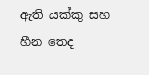ඇති යක්කු සහ හීන තෙද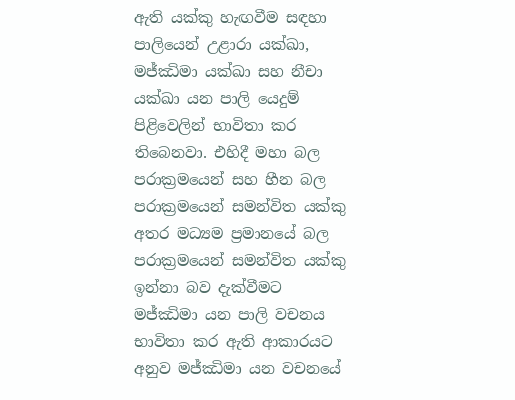ඇති යක්කු හැඟවීම සඳහා පාලියෙන් උළාරා යක්ඛා, මජ්ඣිමා යක්ඛා සහ නීචා යක්ඛා යන පාලි යෙදුම් පිළිවෙලින් භාවිතා කර තිබෙනවා. එහිදී මහා බල පරාක්‍රමයෙන් සහ හීන බල පරාක්‍රමයෙන් සමන්විත යක්කු අතර මධ්‍යම ප්‍රමානයේ බල පරාක්‍රමයෙන් සමන්විත යක්කු ඉන්නා බව දැක්වීමට මජ්ඣිමා යන පාලි වචනය භාවිතා කර ඇති ආකාරයට අනුව මජ්ඣිමා යන වචනයේ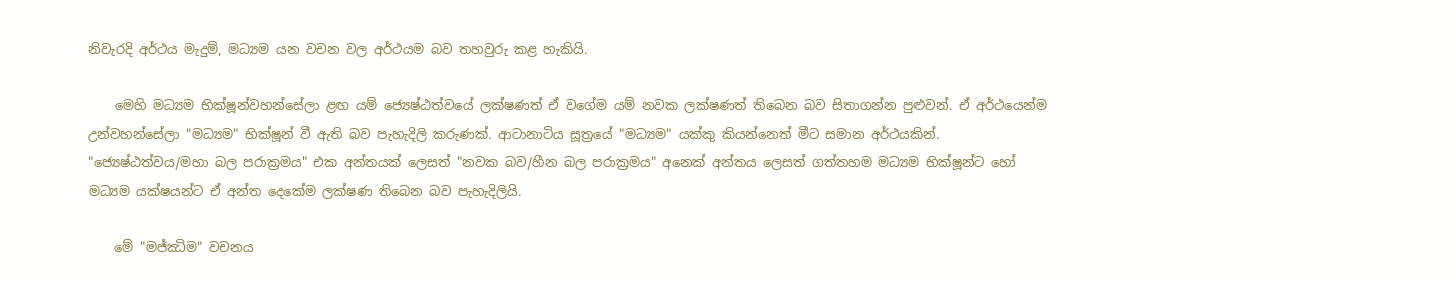නිවැරදි අර්ථය මැදුම්, මධ්‍යම යන වචන වල අර්ථයම බව තහවුරු කළ හැකියි.

    මෙහි මධ්‍යම භික්ෂූන්වහන්සේලා ළඟ යම් ජ්‍යෙෂ්ඨත්වයේ ලක්ෂණත් ඒ වගේම යම් නවක ලක්ෂණත් තිබෙන බව සිතාගන්න පුළුවන්. ඒ අර්ථයෙන්ම උන්වහන්සේලා "මධ්‍යම" භික්ෂූන් වී ඇති බව පැහැදිලි කරුණක්. ආටානාටිය සූත්‍රයේ "මධ්‍යම" යක්කු කියන්නෙත් මීට සමාන අර්ථයකින්. "ජ්‍යෙෂ්ඨත්වය/මහා බල පරාක්‍රමය" එක අන්තයක් ලෙසත් "නවක බව/හීන බල පරාක්‍රමය" අනෙක් අන්තය ලෙසත් ගත්තහම මධ්‍යම භික්ෂූන්ට හෝ මධ්‍යම යක්ෂයන්ට ඒ අන්ත දෙකේම ලක්ෂණ තිබෙන බව පැහැදිලියි.

    මේ "මජ්ඣිම" වචනය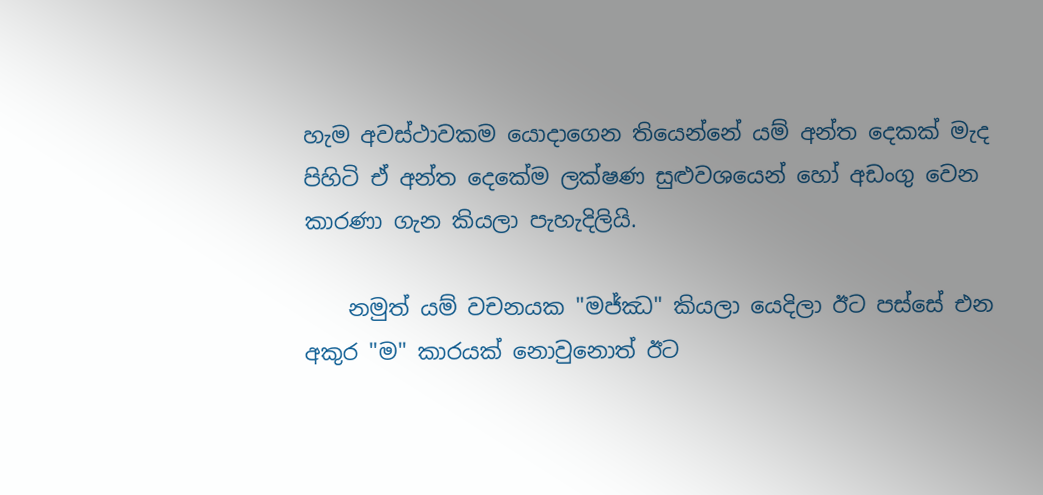හැම අවස්ථාවකම යොදාගෙන තියෙන්නේ යම් අන්ත දෙකක් මැද පිහිටි ඒ අන්ත දෙකේම ලක්ෂණ සුළුවශයෙන් හෝ අඩංගු වෙන කාරණා ගැන කියලා පැහැදිලියි.

    නමුත් යම් වචනයක "මජ්ඣ" කියලා යෙදිලා ඊට පස්සේ එන අකුර "ම" කාරයක් නොවුනොත් ඊට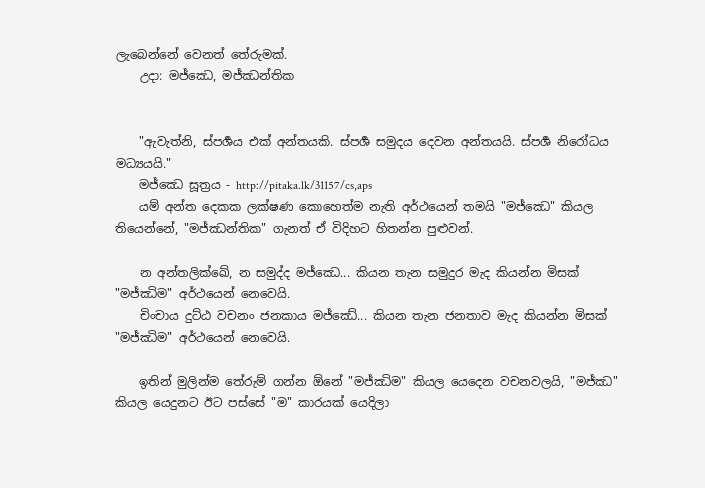ලැබෙන්නේ වෙනත් තේරුමක්.
    උදා: මජ්‌ඣෙ, මජ්‌ඣන්තික


    "ඇවැත්නි, ස්පර්‍ශය එක් අන්තයකි. ස්පර්‍ශ සමුදය දෙවන අන්තයයි. ස්පර්‍ශ නිරෝධය මධ්‍යයයි."
    මජ්‌ඣෙ සූත්‍රය - http://pitaka.lk/31157/cs,aps
    යම් අන්ත දෙකක ලක්ෂණ කොහෙත්ම නැති අර්ථයෙන් තමයි "මජ්‌ඣෙ" කියල තියෙන්නේ, "මජ්‌ඣන්තික" ගැනත් ඒ විදිහට හිතන්න පුළුවන්.

    න අන්තලික්ඛේ, න සමුද්ද මජ්ඣෙ... කියන තැන සමුදුර මැද කියන්න මිසක් "මජ්ඣිම" අර්ථයෙන් නෙවෙයි.
    චිංචාය දුට්ඨ වචනං ජනකාය මජ්ඣේ... කියන තැන ජනතාව මැද කියන්න මිසක් "මජ්ඣිම" අර්ථයෙන් නෙවෙයි.

    ඉතින් මුලින්ම තේරුම් ගන්න ඕනේ "මජ්ඣිම" කියල යෙදෙන වචනවලයි, "මජ්ඣ" කියල යෙදුනට ඊට පස්සේ "ම" කාරයක් යෙදිලා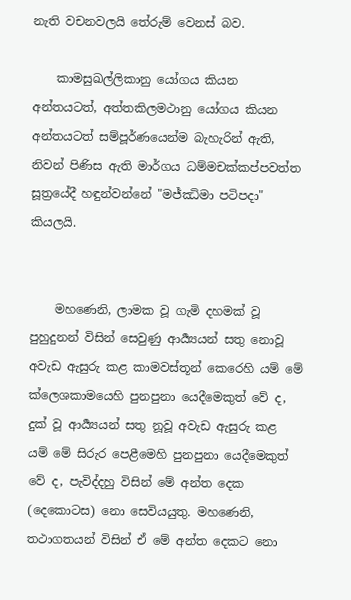නැති වචනවලයි තේරුම් වෙනස් බව.

    කාමසුඛල්ලිකානු යෝගය කියන අන්තයටත්, අත්තකිලමථානු යෝගය කියන අන්තයටත් සම්පූර්ණයෙන්ම බැහැරින් ඇති, නිවන් පිණිස ඇති මාර්ගය ධම්මචක්කප්පවත්ත සූත්‍රයේදී හඳුන්වන්නේ "මජ්ඣිමා පටිපදා" කියලයි.


    මහණෙනි, ලාමක වූ ගැමි දහමක් වූ පුහුදුනන් විසින් සෙවුණු ආර්‍ය්‍යයන් සතු නොවූ අවැඩ ඇසුරු කළ කාමවස්තූන් කෙරෙහි යම් මේ ක්ලෙශකාමයෙහි පුනපුනා යෙදීමෙකුත් වේ ද, දුක් වූ ආර්‍ය්‍යයන් සතු නූවූ අවැඩ ඇසුරු කළ යම් මේ සිරුර පෙළීමෙහි පුනපුනා යෙදීමෙකුත් වේ ද, පැවිද්දහු විසින් මේ අන්ත දෙක (දෙකොටස) නො සෙවියයුතු. මහණෙනි, තථාගතයන් විසින් ඒ මේ අන්ත දෙකට නො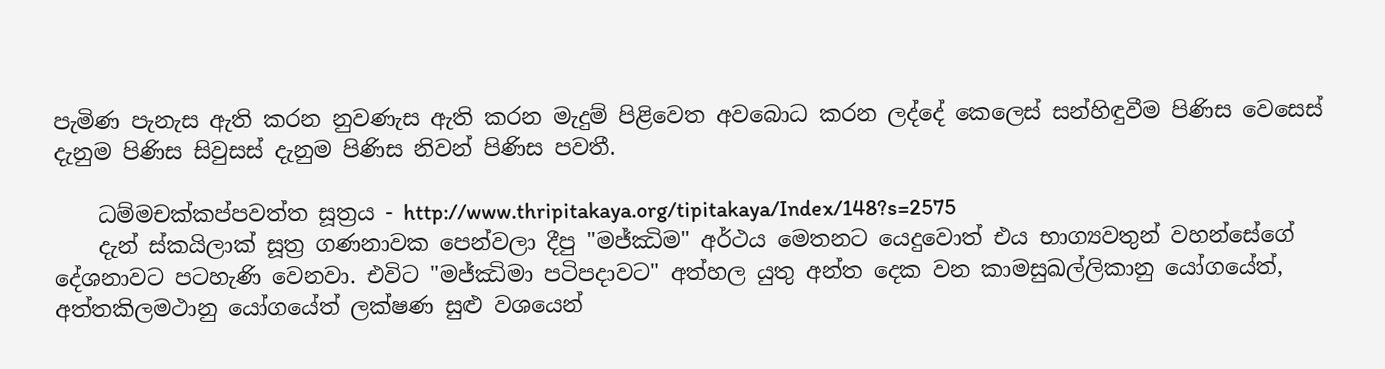පැමිණ පැනැස ඇති කරන නුවණැස ඇති කරන මැදුම් පිළිවෙත අවබොධ කරන ලද්දේ කෙලෙස් සන්හිඳුවීම පිණිස වෙසෙස් දැනුම පිණිස සිවුසස් දැනුම පිණිස නිවන් පිණිස පවතී.

    ධම්මචක්කප්පවත්ත සූත්‍රය - http://www.thripitakaya.org/tipitakaya/Index/148?s=2575
    දැන් ස්කයිලාක් සූත්‍ර ගණනාවක පෙන්වලා දීපු "මජ්ඣිම" අර්ථය මෙතනට යෙදුවොත් එය භාග්‍යවතුන් වහන්සේගේ දේශනාවට පටහැණි වෙනවා. එවිට "මජ්ඣිමා පටිපදාවට" අත්හල යුතු අන්ත දෙක වන කාමසුඛල්ලිකානු යෝගයේත්, අත්තකිලමථානු යෝගයේත් ලක්ෂණ සුළු වශයෙන්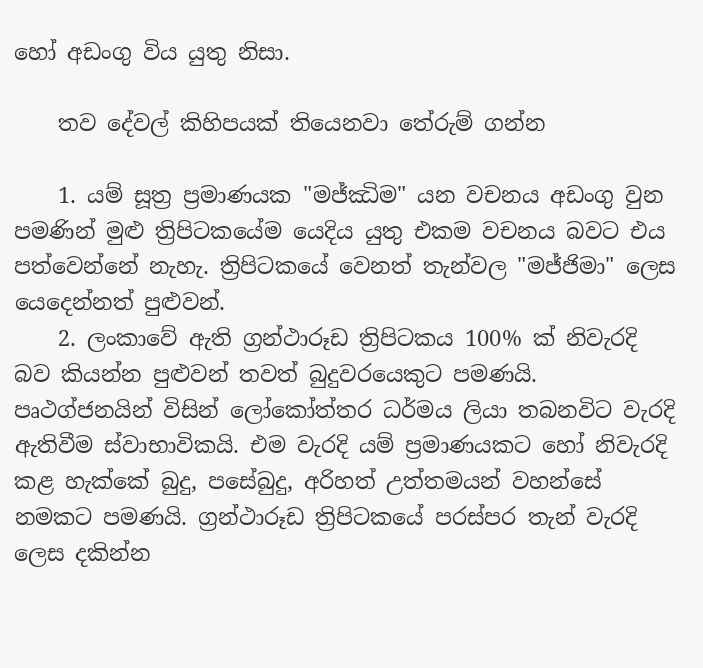හෝ අඩංගු විය යුතු නිසා.

    තව දේවල් කිහිපයක් තියෙනවා තේරුම් ගන්න

    1. යම් සූත්‍ර ප්‍රමාණයක "මජ්ඣිම" යන වචනය අඩංගු වුන පමණින් මුළු ත්‍රිපිටකයේම යෙදිය යුතු එකම වචනය බවට එය පත්වෙන්නේ නැහැ. ත්‍රිපිටකයේ වෙනත් තැන්වල "මජ්ජිමා" ලෙස යෙදෙන්නත් පුළුවන්.
    2. ලංකාවේ ඇති ග්‍රන්ථාරූඩ ත්‍රිපිටකය 100% ක් නිවැරදි බව කියන්න පුළුවන් තවත් බුදුවරයෙකුට පමණයි. පෘථග්ජනයින් විසින් ලෝකෝත්තර ධර්මය ලියා තබනවිට වැරදි ඇතිවීම ස්වාභාවිකයි. එම වැරදි යම් ප්‍රමාණයකට හෝ නිවැරදි කළ හැක්කේ බුදු, පසේබුදු, අරිහත් උත්තමයන් වහන්සේ නමකට පමණයි. ග්‍රන්ථාරූඩ ත්‍රිපිටකයේ පරස්පර තැන් වැරදි ලෙස දකින්න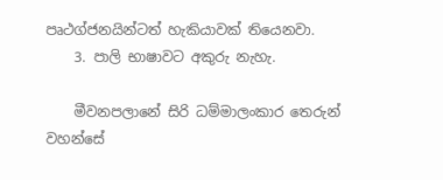පෘථග්ජනයින්ටත් හැකියාවක් තියෙනවා.
    3. පාලි භාෂාවට අකුරු නැහැ.

    මීවනපලානේ සිරි ධම්මාලංකාර තෙරුන් වහන්සේ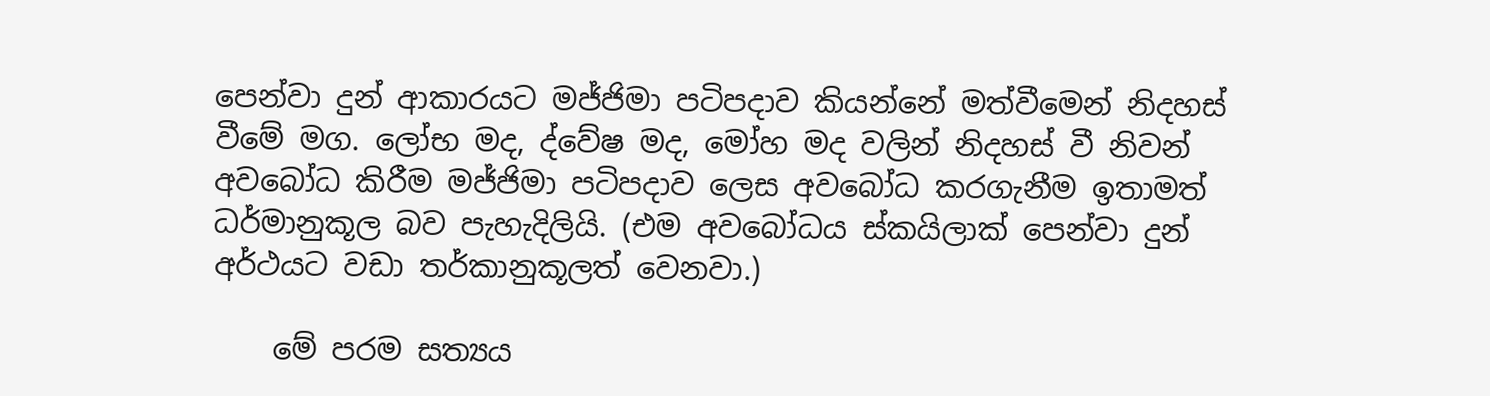පෙන්වා දුන් ආකාරයට මජ්ජිමා පටිපදාව කියන්නේ මත්වීමෙන් නිදහස් වීමේ මග. ලෝභ මද, ද්වේෂ මද, මෝහ මද වලින් නිදහස් වී නිවන් අවබෝධ කිරීම මජ්ජිමා පටිපදාව ලෙස අවබෝධ කරගැනීම ඉතාමත් ධර්මානුකූල බව පැහැදිලියි. (එම අවබෝධය ස්කයිලාක් පෙන්වා දුන් අර්ථයට වඩා තර්කානුකූලත් වෙනවා.)

    මේ පරම සත්‍යය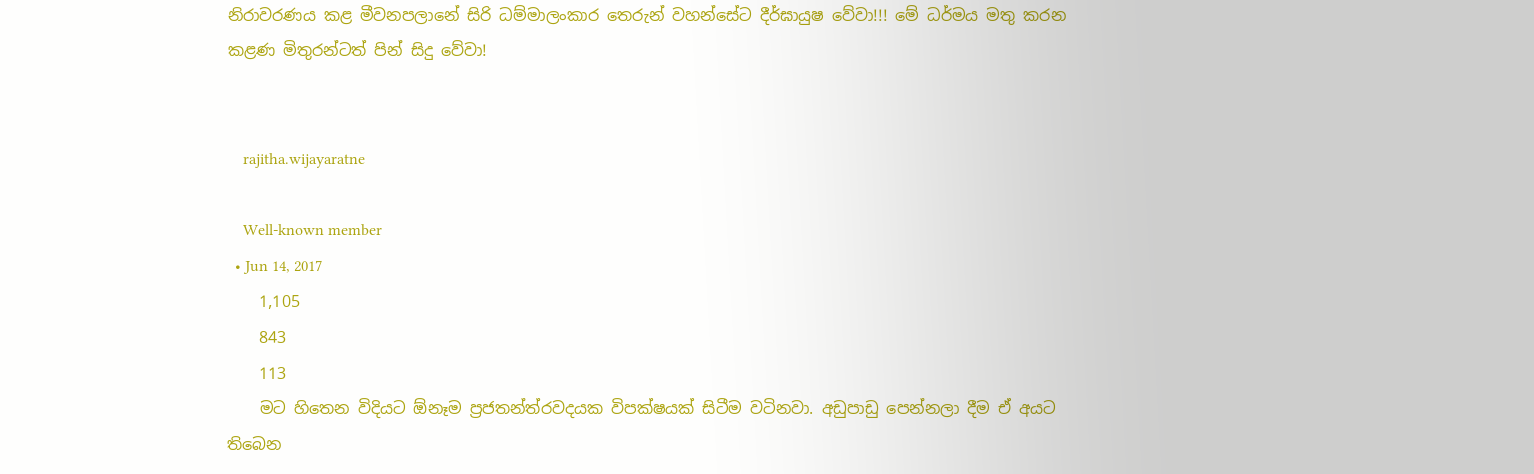නිරාවරණය කළ මීවනපලානේ සිරි ධම්මාලංකාර තෙරුන් වහන්සේට දීර්ඝායුෂ වේවා!!! මේ ධර්මය මතු කරන කළණ මිතුරන්ටත් පින් සිදු වේවා!


    rajitha.wijayaratne

    Well-known member
  • Jun 14, 2017
    1,105
    843
    113
    මට හිතෙන විදියට ඕනෑම ප්‍රජතන්ත්රවදයක විපක්ෂයක් සිටීම වටිනවා. අඩුපාඩු පෙන්නලා දීම ඒ අයට තිබෙන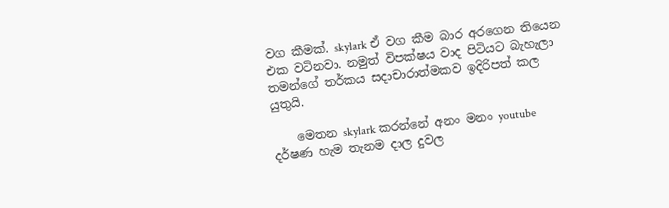වග කීමක්. skylark ඒ වග කීම බාර අරගෙන තියෙන එක වටිනවා. නමුත් විපක්ෂය වාද පිටියට බැහැලා තමන්ගේ තර්කය සදාචාරාත්මකව ඉදිරිපත් කල යුතුයි.

    මෙතන skylark කරන්නේ අනං මනං youtube දර්ෂණ හැම තැනම දාල දුවල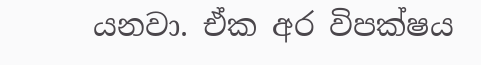යනවා. ඒක අර විපක්ෂය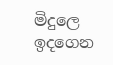මිදුලෙ ඉදගෙන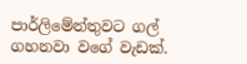පාර්ලිමේන්තුවට ගල් ගහනවා වගේ වැඩක්.